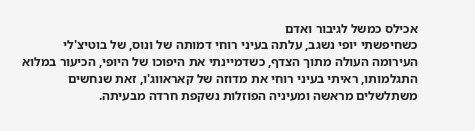אכילס כמשל לגיבור ואדם
כשחיפשתי יופי נשגב, עלתה בעיני רוחי דמותה של ונוס, של בוטיצ'לי העירומה העולה מתוך הצדף, כשדמיינתי את היפוכו של היופי, הכיעור במלוא התגלמותו, ראיתי בעיני רוחי את מדוזה של קאראווג'ו, זאת שנחשים משתלשלים מראשה ומעיניה הפוזלות נשקפת חרדה מבעיתה.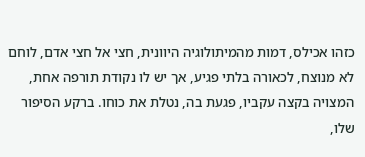כזהו אכילס, דמות מהמיתולוגיה היוונית, חצי אל חצי אדם, לוחם לא מנוצח, לכאורה בלתי פגיע, אך יש לו נקודת תורפה אחת, המצויה בקצה עקביו, פגעת בה, נטלת את כוחו. ברקע הסיפור שלו,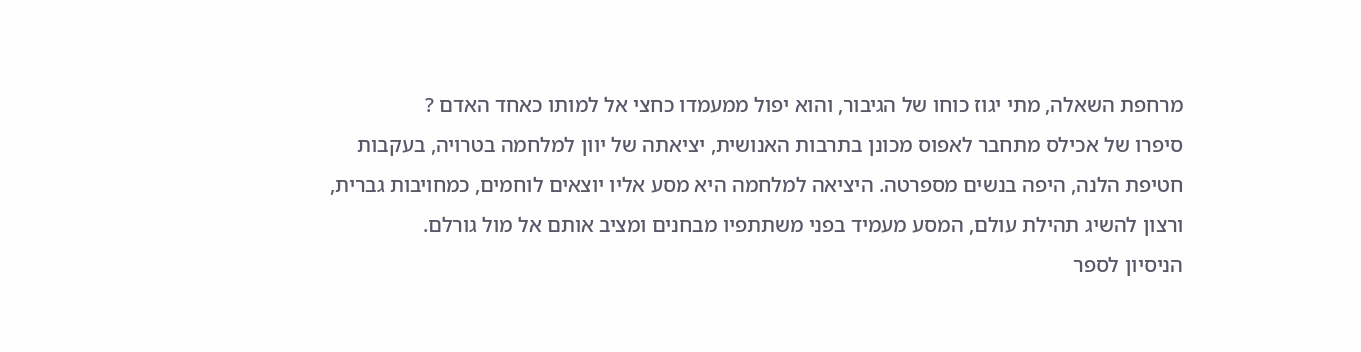מרחפת השאלה, מתי יגוז כוחו של הגיבור, והוא יפול ממעמדו כחצי אל למותו כאחד האדם ?
סיפרו של אכילס מתחבר לאפוס מכונן בתרבות האנושית, יציאתה של יוון למלחמה בטרויה, בעקבות חטיפת הלנה, היפה בנשים מספרטה. היציאה למלחמה היא מסע אליו יוצאים לוחמים, כמחויבות גברית, ורצון להשיג תהילת עולם, המסע מעמיד בפני משתתפיו מבחנים ומציב אותם אל מול גורלם.
הניסיון לספר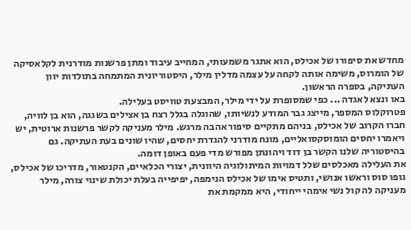מחדש את סיפורו של אכילס, הוא אתגר משמעותי, המחייב עיבוד ומתן פרשנות מודרנית לקלאסיקה של הומרוס, משימה אותה לקחה על עצמה מדלין מילר, היסטוריונית המתמחה בתולדות יוון העתיקה, בספרה הראשון.
באו ונצא לאגדה ... כפי שמסופרת על ידי מילר, המבצעת טוויסט בעלילה.
פטרוקלוס המספר, מייצג גבר המודע לנשיותו, שהוגלה בגלל רצח בן אצילים בשגגה, הוא בן לוויה, חברו הקרוב של אכילס, בניהם מתקיים סיפור אהבה מרגש. מילר מעניקה לקשר פרשנות ארוטית, יש ויאמרו יחסים הומוסקסואליים, מונח מודרני להגדרת יחסים, שהיו שונים בעת העתיקה. גם בהיסטוריה שלנו הקשר בן דוד ויהונתן מפורש מדי פעם באופן דומה.
את העלילה מאכלסים שלל דמויות המיתולוגיה היוונית, יצורי הכלאיים, הקנטאור, מדריכו של אכילס, גופו סוס וראשו אנושי, ותטיס אימו של אכילס הנימפה, יפיפייה בעלת יכולת שינוי צורה, מילר מעניקה לה קול נשי אימהי ייחודי, היא ממקמת את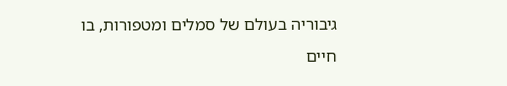גיבוריה בעולם של סמלים ומטפורות, בו חיים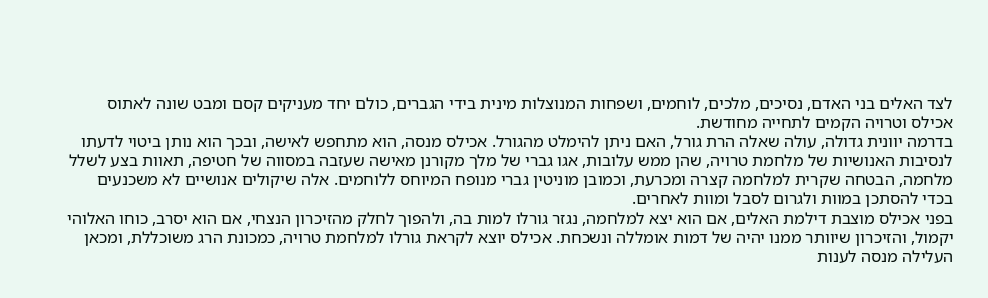לצד האלים בני האדם, נסיכים, מלכים, לוחמים, ושפחות המנוצלות מינית בידי הגברים, כולם יחד מעניקים קסם ומבט שונה לאתוס אכילס וטרויה הקמים לתחייה מחודשת.
בדרמה יוונית גדולה, עולה שאלה הרת גורל, האם ניתן להימלט מהגורל. אכילס מנסה, הוא מתחפש לאישה, ובכך הוא נותן ביטוי לדעתו לנסיבות האנושיות של מלחמת טרויה, שהן ממש עלובות, אגו גברי של מלך מקורנן מאישה שעזבה במסווה של חטיפה, תאוות בצע לשלל מלחמה, הבטחה שקרית למלחמה קצרה ומכרעת, וכמובן מוניטין גברי מנופח המיוחס ללוחמים. אלה שיקולים אנושיים לא משכנעים בכדי להסתכן במוות ולגרום לסבל ומוות לאחרים.
בפני אכילס מוצבת דילמת האלים, אם הוא יצא למלחמה, נגזר גורלו למות בה, ולהפוך לחלק מהזיכרון הנצחי, אם הוא יסרב, כוחו האלוהי יקמול, והזיכרון שיוותר ממנו יהיה של דמות אומללה ונשכחת. אכילס יוצא לקראת גורלו למלחמת טרויה, כמכונת הרג משוכללת, ומכאן העלילה מנסה לענות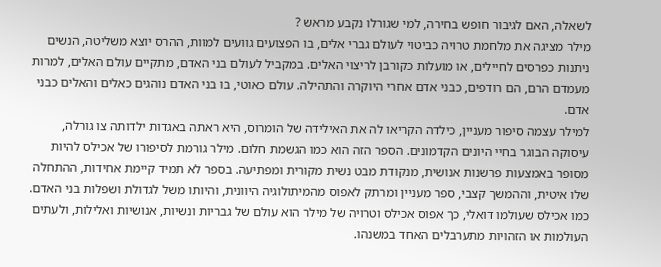לשאלה, האם לגיבור חופש בחירה, למי שגורלו נקבע מראש ?
מילר מציגה את מלחמת טרויה כביטוי לעולם גברי אלים, בו הפצועים גוועים למוות, ההרס יוצא משליטה, הנשים ניתנות כפרסים לחיילים, או מועלות כקורבן לריצוי האלים. במקביל לעולם בני האדם, מתקיים עולם האלים, למרות מעמדם הרם, הם רודפים, כבני אדם אחרי היוקרה והתהילה. עולם כאוטי, בו בני האדם נוהגים כאלים והאלים כבני אדם.
למילר עצמה סיפור מעניין, כילדה הקריאו לה את האילידה של הומרוס, היא ראתה באגדות ילדותה צו גורלה, עיסוקה הבוגר בחיי היונים הקדמונים. הספר הזה הוא כמו הגשמת חלום. מילר גורמת לסיפורו של אכילס להיות מסופר באמצעות פרשנות אנושית, מנקודת מבט נשית מקורית ומפתיעה. בספר לא תמיד קיימת אחידות, ההתחלה שלו איטית, וההמשך קצבי, ספר מעניין ומרתק לאפוס מהמיתולוגיה היוונית, והיותו משל לגדולת ושפלות בני האדם.
כמו אכילס שעולמו דואלי, כך אפוס אכילס וטרויה של מילר הוא עולם של גבריות ונשיות, אנושיות ואלילות, ולעתים העולמות או הזהויות מתערבלים האחד במשנהו.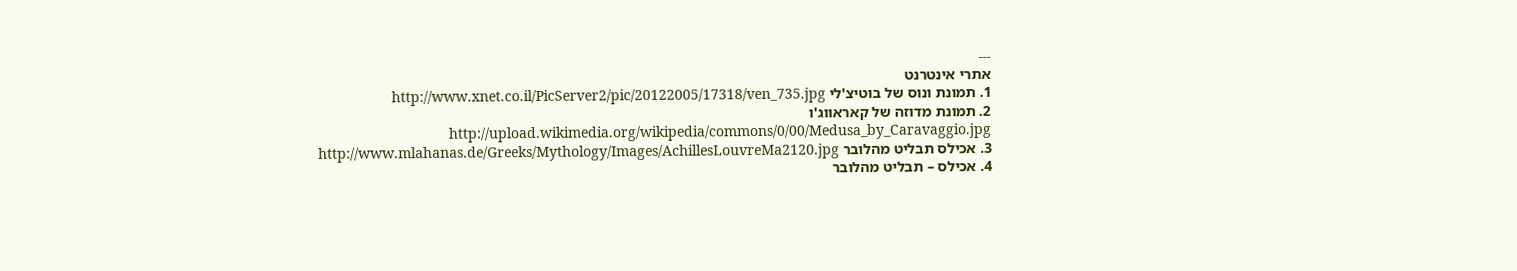---
אתרי אינטרנט
1. תמונת ונוס של בוטיצ'לי http://www.xnet.co.il/PicServer2/pic/20122005/17318/ven_735.jpg
2. תמונת מדוזה של קאראווג'ו http://upload.wikimedia.org/wikipedia/commons/0/00/Medusa_by_Caravaggio.jpg
3. אכילס תבליט מהלובר http://www.mlahanas.de/Greeks/Mythology/Images/AchillesLouvreMa2120.jpg
4. אכילס – תבליט מהלובר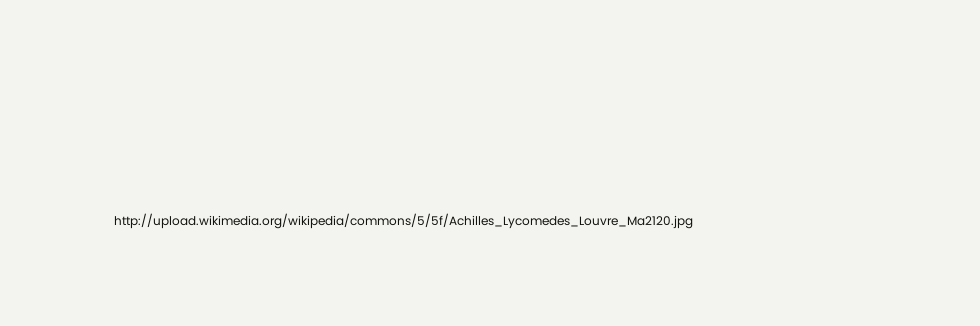http://upload.wikimedia.org/wikipedia/commons/5/5f/Achilles_Lycomedes_Louvre_Ma2120.jpg